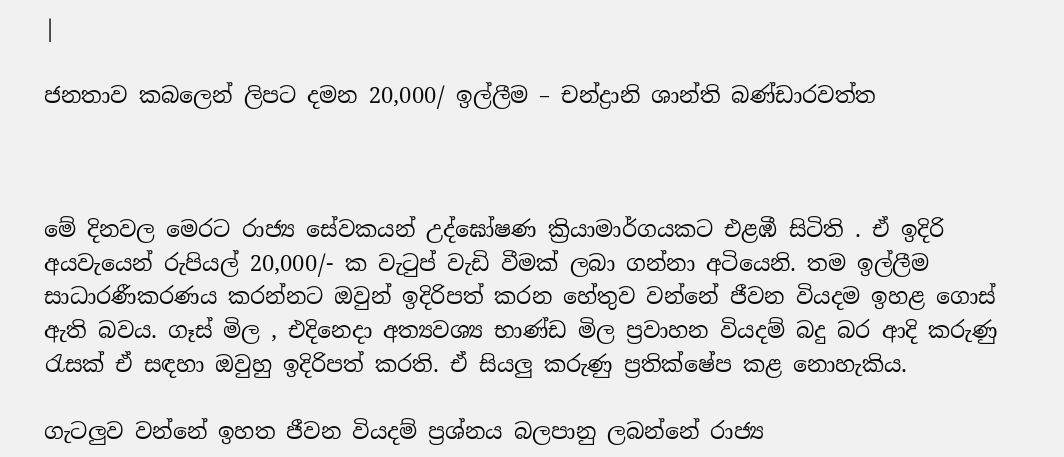|

ජනතාව කබලෙන් ලිපට දමන 20,000/ ඉල්ලීම – චන්ද්‍රානි ශාන්ති බණ්ඩාරවත්ත



මේ දිනවල මෙරට රාජ්‍ය සේවකයන් උද්ඝෝෂණ ක්‍රියාමාර්ගයකට එළඹී සිටිති . ඒ ඉදිරි අයවැයෙන් රුපියල් 20,000/- ක වැටුප් වැඩි වීමක් ලබා ගන්නා අටියෙනි. තම ඉල්ලීම සාධාරණීකරණය කරන්නට ඔවුන් ඉදිරිපත් කරන හේතුව වන්නේ ජීවන වියදම ඉහළ ගොස් ඇති බවය. ගෑස් මිල , එදිනෙදා අත්‍යවශ්‍ය භාණ්ඩ මිල ප්‍රවාහන වියදම් බදු බර ආදි කරුණු රැසක් ඒ සඳහා ඔවුහු ඉදිරිපත් කරති. ඒ සියලු කරුණු ප්‍රතික්ෂේප කළ නොහැකිය.

ගැටලුව වන්නේ ඉහත ජීවන වියදම් ප්‍රශ්නය බලපානු ලබන්නේ රාජ්‍ය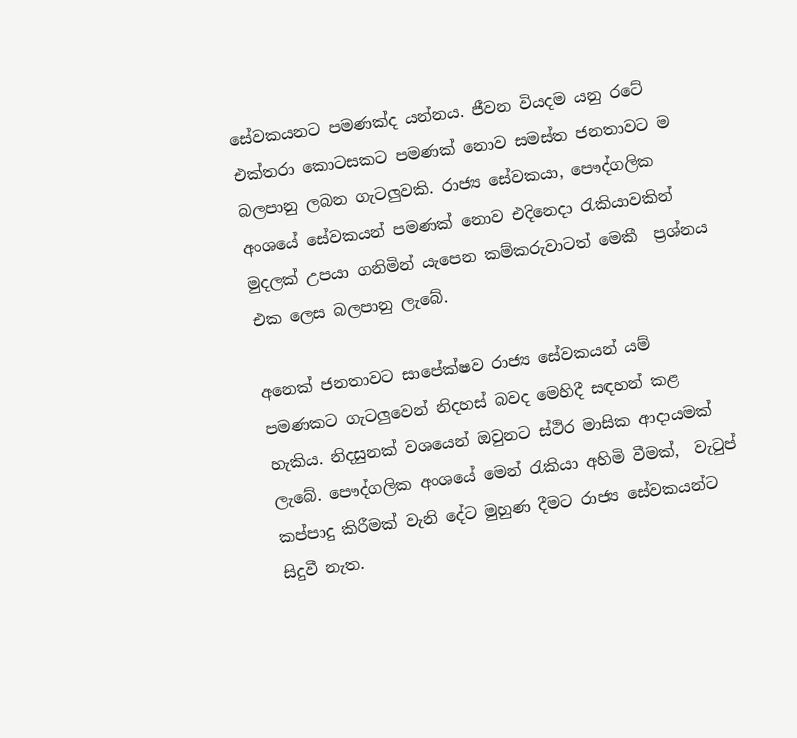සේවකයනට පමණක්ද යන්නය. ජීවන වියදම යනු රටේ එක්තරා කොටසකට පමණක් නොව සමස්ත ජනතාවට ම බලපානු ලබන ගැටලුවකි. රාජ්‍ය සේවකයා, පෞද්ගලික අංශයේ සේවකයන් පමණක් නොව එදිනෙදා රැකියාවකින් මුදලක් උපයා ගනිමින් යැපෙන කම්කරුවාටත් මෙකී  ප්‍රශ්නය එක ලෙස බලපානු ලැබේ.

අනෙක් ජනතාවට සාපේක්ෂව රාජ්‍ය සේවකයන් යම් පමණකට ගැටලුවෙන් නිදහස් බවද මෙහිදී සඳහන් කළ හැකිය. නිදසුනක් වශයෙන් ඔවුනට ස්ථිර මාසික ආදායමක් ලැබේ. පෞද්ගලික අංශයේ මෙන් රැකියා අහිමි වීමක්,  වැටුප් කප්පාදු කිරීමක් වැනි දේට මුහුණ දීමට රාජ්‍ය සේවකයන්ට සිදුවී නැත.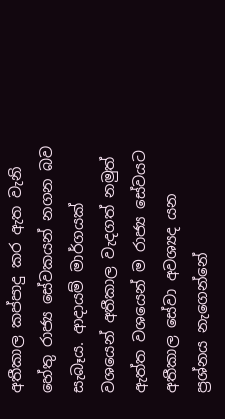අතීකාල කප්පාදු කර ඇත වැනි හේතු රාජ්‍ය සේවකයන් නගන බව සැබෑය. ආදායම් මාර්ගයක් වශයෙන් අතීකාල වැදගත් නමුත් ඇත්ත වශයෙන් ම රාජ්‍ය සේවයට අතීකාල සේවා අවශ්‍යද යන ප්‍රශ්නය නැගෙන්නේ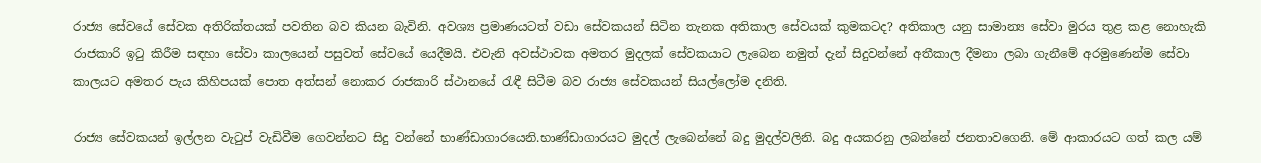රාජ්‍ය සේවයේ සේවක අතිරික්තයක් පවතින බව කියන බැවිනි. අවශ්‍ය ප්‍රමාණයටත් වඩා සේවකයන් සිටින තැනක අතිකාල සේවයක් කුමකටද? අතිකාල යනු සාමාන්‍ය සේවා මුරය තුළ කළ නොහැකි රාජකාරි ඉටු කිරීම සඳහා සේවා කාලයෙන් පසුවත් සේවයේ යෙදීමයි. එවැනි අවස්ථාවක අමතර මුදලක් සේවකයාට ලැබෙන නමුත් දැන් සිදුවන්නේ අතීකාල දීමනා ලබා ගැනීමේ අරමුණෙන්ම සේවා කාලයට අමතර පැය කිහිපයක් පොත අත්සන් නොකර රාජකාරි ස්ථානයේ රැඳී සිටීම බව රාජ්‍ය සේවකයන් සියල්ලෝම දනිති.

රාජ්‍ය සේවකයන් ඉල්ලන වැටුප් වැඩිවීම ගෙවන්නට සිදු වන්නේ භාණ්ඩාගාරයෙනි.භාණ්ඩාගාරයට මුදල් ලැබෙන්නේ බදු මුදල්වලිනි. බදු අයකරනු ලබන්නේ ජනතාවගෙනි. මේ ආකාරයට ගත් කල යම්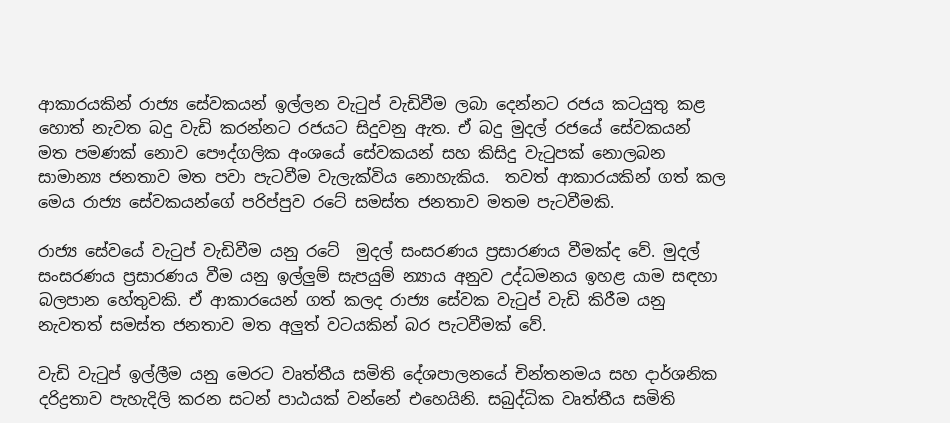ආකාරයකින් රාජ්‍ය සේවකයන් ඉල්ලන වැටුප් වැඩිවීම ලබා දෙන්නට රජය කටයුතු කළ හොත් නැවත බදු වැඩි කරන්නට රජයට සිදුවනු ඇත. ඒ බදු මුදල් රජයේ සේවකයන් මත පමණක් නොව පෞද්ගලික අංශයේ සේවකයන් සහ කිසිදු වැටුපක් නොලබන සාමාන්‍ය ජනතාව මත පවා පැටවීම වැලැක්විය නොහැකිය.  තවත් ආකාරයකින් ගත් කල මෙය රාජ්‍ය සේවකයන්ගේ පරිප්පුව රටේ සමස්ත ජනතාව මතම පැටවීමකි.

රාජ්‍ය සේවයේ වැටුප් වැඩිවීම යනු රටේ  මුදල් සංසරණය ප්‍රසාරණය වීමක්ද වේ. මුදල් සංසරණය ප්‍රසාරණය වීම යනු ඉල්ලුම් සැපයුම් න්‍යාය අනුව උද්ධමනය ඉහළ යාම සඳහා බලපාන හේතුවකි. ඒ ආකාරයෙන් ගත් කලද රාජ්‍ය සේවක වැටුප් වැඩි කිරීම යනු නැවතත් සමස්ත ජනතාව මත අලුත් වටයකින් බර පැටවීමක් වේ.

වැඩි වැටුප් ඉල්ලීම යනු මෙරට වෘත්තීය සමිති දේශපාලනයේ චින්තනමය සහ දාර්ශනික දරිද්‍රතාව පැහැදිලි කරන සටන් පාඨයක් වන්නේ එහෙයිනි. සබුද්ධික වෘත්තීය සමිති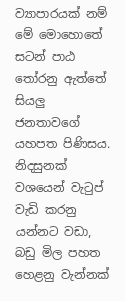ව්‍යාපාරයක් නම් මේ මොහොතේ සටන් පාඨ තෝරනු ඇත්තේ සියලු ජනතාවගේ යහපත පිණිසය. නිදසුනක් වශයෙන් වැටුප් වැඩි කරනු යන්නට වඩා, බඩු මිල පහත හෙළනු වැන්නක්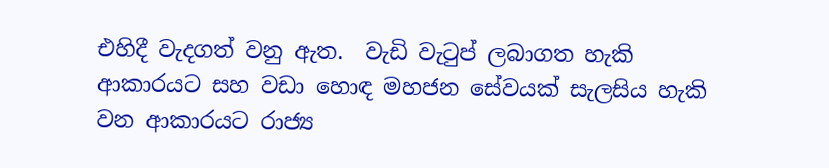එහිදී වැදගත් වනු ඇත.  වැඩි වැටුප් ලබාගත හැකි ආකාරයට සහ වඩා හොඳ මහජන සේවයක් සැලසිය හැකි වන ආකාරයට රාජ්‍ය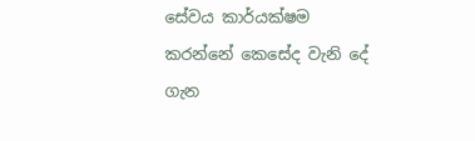සේවය කාර්යක්ෂම කරන්නේ කෙසේද වැනි දේ ගැන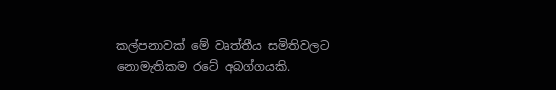කල්පනාවක් මේ වෘත්තීය සමිතිවලට නොමැතිකම රටේ අබග්ගයකි.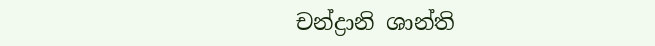චන්ද්‍රානි ශාන්ති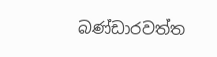බණ්ඩාරවත්ත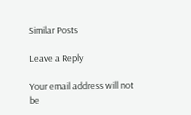Similar Posts

Leave a Reply

Your email address will not be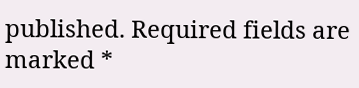published. Required fields are marked *